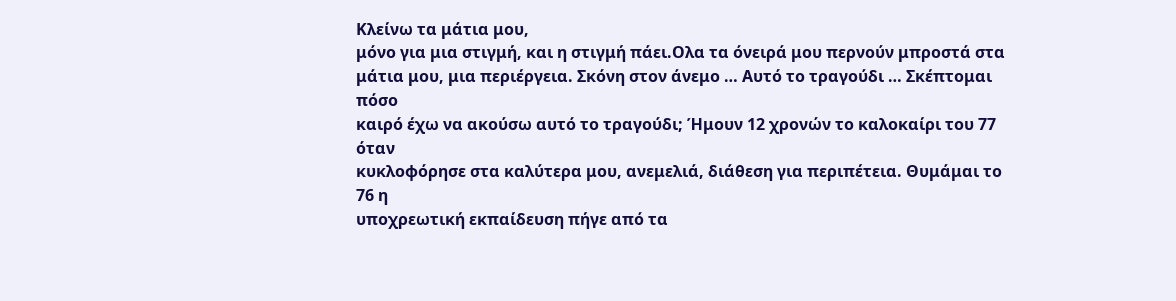Κλείνω τα μάτια μου,
μόνο για μια στιγμή, και η στιγμή πάει.Ολα τα όνειρά μου περνούν μπροστά στα
μάτια μου, μια περιέργεια. Σκόνη στον άνεμο … Αυτό το τραγούδι … Σκέπτομαι πόσο
καιρό έχω να ακούσω αυτό το τραγούδι; Ήμουν 12 χρονών το καλοκαίρι του 77 όταν
κυκλοφόρησε στα καλύτερα μου, ανεμελιά, διάθεση για περιπέτεια. Θυμάμαι το 76 η
υποχρεωτική εκπαίδευση πήγε από τα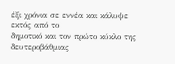έξι χρόνια σε εννέα και κάλυψε εκτός από το
δημοτικό και τον πρώτο κύκλο της δευτεροβάθμιας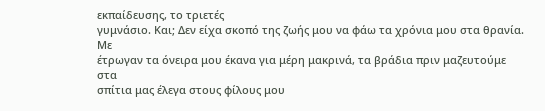εκπαίδευσης, το τριετές
γυμνάσιο. Και; Δεν είχα σκοπό της ζωής μου να φάω τα χρόνια μου στα θρανία. Με
έτρωγαν τα όνειρα μου έκανα για μέρη μακρινά, τα βράδια πριν μαζευτούμε στα
σπίτια μας έλεγα στους φίλους μου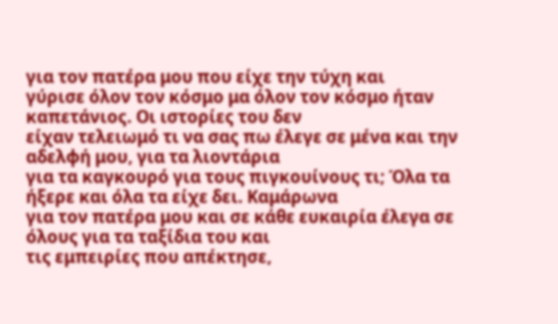για τον πατέρα μου που είχε την τύχη και
γύρισε όλον τον κόσμο μα όλον τον κόσμο ήταν καπετάνιος. Οι ιστορίες του δεν
είχαν τελειωμό τι να σας πω έλεγε σε μένα και την αδελφή μου, για τα λιοντάρια
για τα καγκουρό για τους πιγκουίνους τι; Όλα τα ήξερε και όλα τα είχε δει. Καμάρωνα
για τον πατέρα μου και σε κάθε ευκαιρία έλεγα σε όλους για τα ταξίδια του και
τις εμπειρίες που απέκτησε,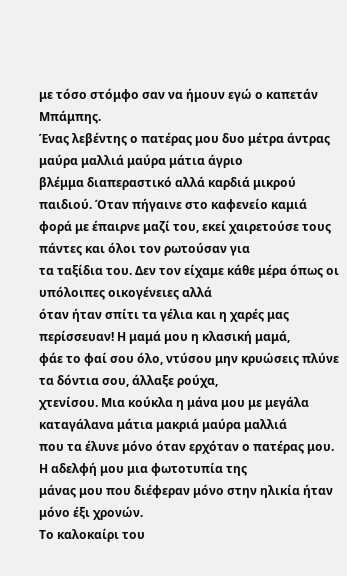με τόσο στόμφο σαν να ήμουν εγώ ο καπετάν Μπάμπης.
Ένας λεβέντης ο πατέρας μου δυο μέτρα άντρας μαύρα μαλλιά μαύρα μάτια άγριο
βλέμμα διαπεραστικό αλλά καρδιά μικρού παιδιού. Όταν πήγαινε στο καφενείο καμιά
φορά με έπαιρνε μαζί του, εκεί χαιρετούσε τους πάντες και όλοι τον ρωτούσαν για
τα ταξίδια του. Δεν τον είχαμε κάθε μέρα όπως οι υπόλοιπες οικογένειες αλλά
όταν ήταν σπίτι τα γέλια και η χαρές μας περίσσευαν! Η μαμά μου η κλασική μαμά,
φάε το φαί σου όλο, ντύσου μην κρυώσεις πλύνε τα δόντια σου, άλλαξε ρούχα,
χτενίσου. Μια κούκλα η μάνα μου με μεγάλα καταγάλανα μάτια μακριά μαύρα μαλλιά
που τα έλυνε μόνο όταν ερχόταν ο πατέρας μου. Η αδελφή μου μια φωτοτυπία της
μάνας μου που διέφεραν μόνο στην ηλικία ήταν μόνο έξι χρονών.
Το καλοκαίρι του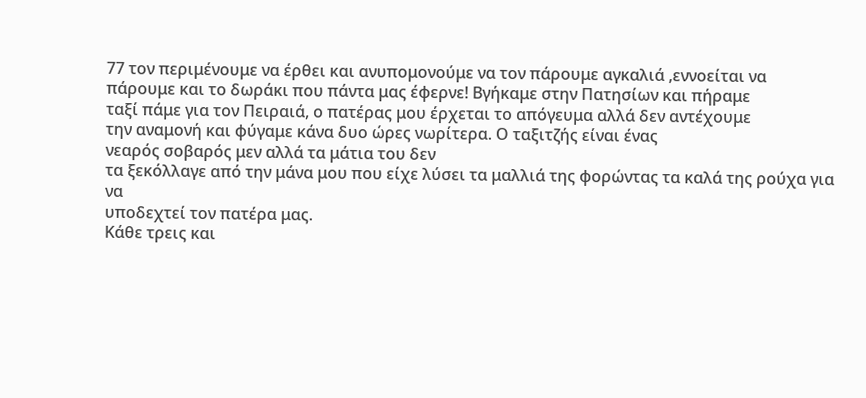77 τον περιμένουμε να έρθει και ανυπομονούμε να τον πάρουμε αγκαλιά ,εννοείται να
πάρουμε και το δωράκι που πάντα μας έφερνε! Βγήκαμε στην Πατησίων και πήραμε
ταξί πάμε για τον Πειραιά, ο πατέρας μου έρχεται το απόγευμα αλλά δεν αντέχουμε
την αναμονή και φύγαμε κάνα δυο ώρες νωρίτερα. Ο ταξιτζής είναι ένας
νεαρός σοβαρός μεν αλλά τα μάτια του δεν
τα ξεκόλλαγε από την μάνα μου που είχε λύσει τα μαλλιά της φορώντας τα καλά της ρούχα για να
υποδεχτεί τον πατέρα μας.
Κάθε τρεις και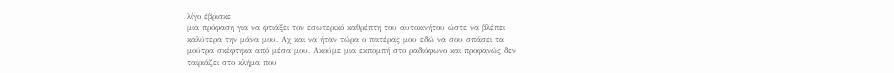λίγο έβρισκε
μια πρόφαση για να φτιάξει τον εσωτερικό καθρέπτη του αυτοκινήτου ώστε να βλέπει
καλύτερα την μάνα μου. Αχ και να ήταν τώρα ο πατέρας μου εδώ να σου σπάσει τα
μούτρα σκέφτηκα από μέσα μου. Ακούμε μια εκπομπή στο ραδιόφωνο και προφανώς δεν
ταιριάζει στο κλήμα που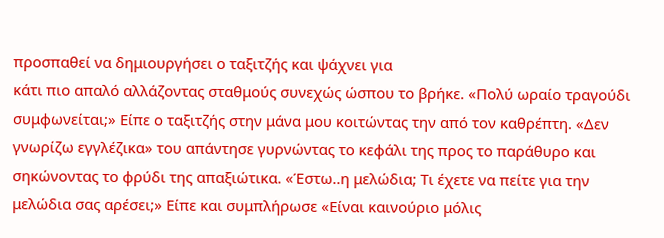προσπαθεί να δημιουργήσει ο ταξιτζής και ψάχνει για
κάτι πιο απαλό αλλάζοντας σταθμούς συνεχώς ώσπου το βρήκε. «Πολύ ωραίο τραγούδι
συμφωνείται;» Είπε ο ταξιτζής στην μάνα μου κοιτώντας την από τον καθρέπτη. «Δεν
γνωρίζω εγγλέζικα» του απάντησε γυρνώντας το κεφάλι της προς το παράθυρο και
σηκώνοντας το φρύδι της απαξιώτικα. «Έστω..η μελώδια; Tι έχετε να πείτε για την
μελώδια σας αρέσει;» Είπε και συμπλήρωσε «Είναι καινούριο μόλις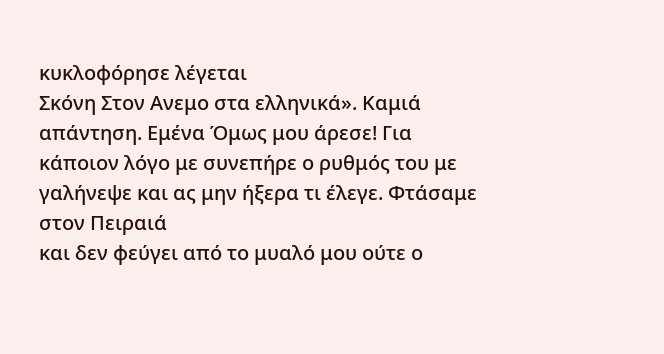κυκλοφόρησε λέγεται
Σκόνη Στον Ανεμο στα ελληνικά». Καμιά απάντηση. Εμένα Όμως μου άρεσε! Για
κάποιον λόγο με συνεπήρε ο ρυθμός του με γαλήνεψε και ας μην ήξερα τι έλεγε. Φτάσαμε στον Πειραιά
και δεν φεύγει από το μυαλό μου ούτε ο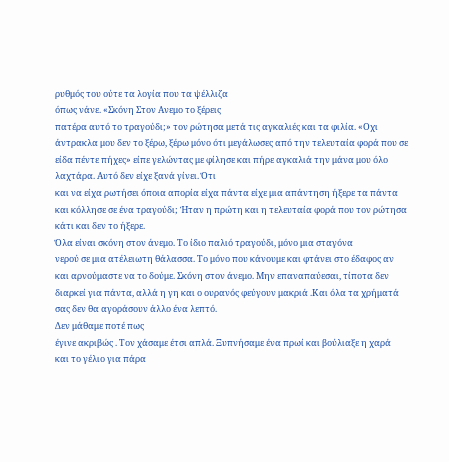ρυθμός του ούτε τα λογία που τα ψέλλιζα
όπως νάνε. «Σκόνη Στον Ανεμο το ξέρεις
πατέρα αυτό το τραγούδι;» τον ρώτησα μετά τις αγκαλιές και τα φιλία. «Οχι
άντρακλα μου δεν το ξέρω, ξέρω μόνο ότι μεγάλωσες από την τελευταία φορά που σε
είδα πέντε πήχες» είπε γελώντας με φίλησε και πήρε αγκαλιά την μάνα μου όλο
λαχτάρα. Αυτό δεν είχε ξανά γίνει. Ότι
και να είχα ρωτήσει όποια απορία είχα πάντα είχε μια απάντηση ήξερε τα πάντα
και κόλλησε σε ένα τραγούδι; Ήταν η πρώτη και η τελευταία φορά που τον ρώτησα
κάτι και δεν το ήξερε.
Όλα είναι σκόνη στον άνεμο. Το ίδιο παλιό τραγούδι, μόνο μια σταγόνα
νερού σε μια ατέλειωτη θάλασσα. Το μόνο που κάνουμε και φτάνει στο έδαφος αν
και αρνούμαστε να το δούμε. Σκόνη στον άνεμο. Μην επαναπαύεσαι, τίποτα δεν
διαρκεί για πάντα, αλλά η γη και ο ουρανός φεύγουν μακριά .Και όλα τα χρήματά
σας δεν θα αγοράσουν άλλο ένα λεπτό.
Δεν μάθαμε ποτέ πως
έγινε ακριβώς . Τον χάσαμε έτσι απλά. Ξυπνήσαμε ένα πρωί και βούλιαξε η χαρά
και το γέλιο για πάρα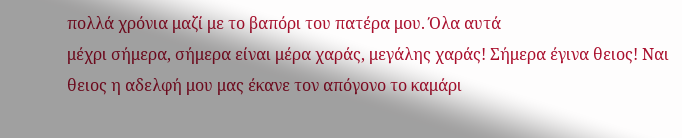πολλά χρόνια μαζί με το βαπόρι του πατέρα μου. Όλα αυτά
μέχρι σήμερα, σήμερα είναι μέρα χαράς, μεγάλης χαράς! Σήμερα έγινα θειος! Ναι
θειος η αδελφή μου μας έκανε τον απόγονο το καμάρι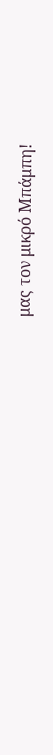μας τον μικρό Μπάμπη!